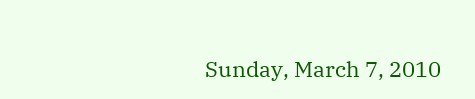Sunday, March 7, 2010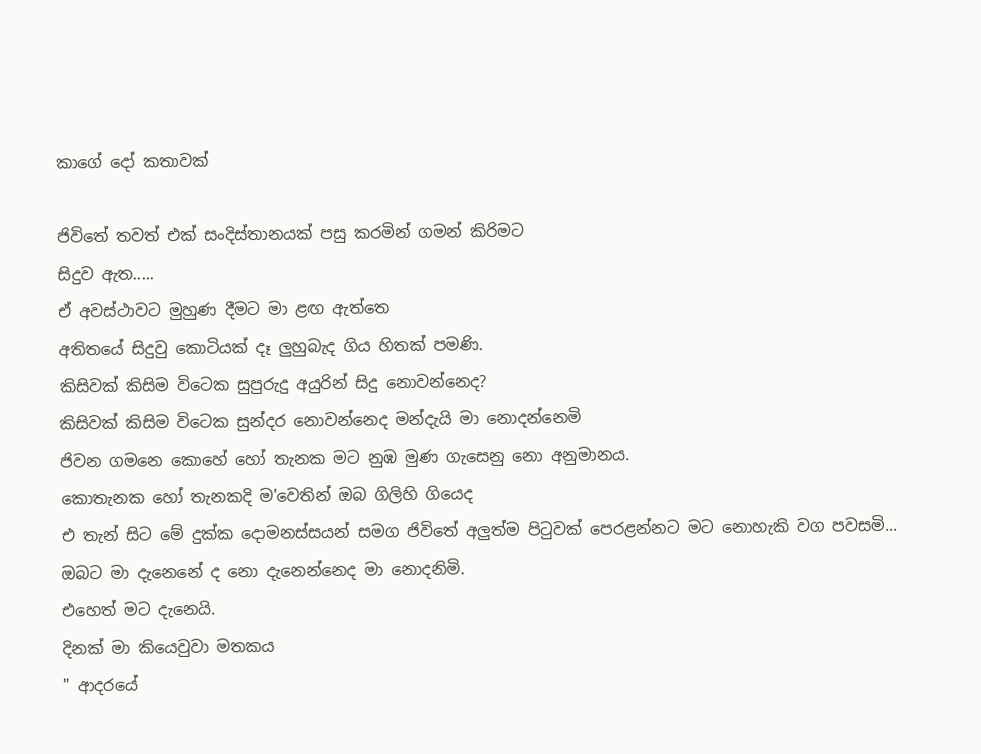කාගේ දෝ කතාවක්

ජිවිතේ තවත් එක් සංදිස්තානයක් පසු කරමින් ගමන් කිරිමට
සිදුව ඇත.....
ඒ අවස්ථාවට මුහුණ දීමට මා ළඟ ඇත්තෙ
අතිතයේ සිදුවු කොටියක් දෑ ලුහුබැද ගිය හිතක් පමණි.
කිසිවක් කිසිම විටෙක සුපුරුදු අයුරින් සිදු නොවන්නෙද?
කිසිවක් කිසිම විටෙක සුන්දර නොවන්නෙද මන්දැයි මා නොදන්නෙමි
ජිවන ගමනෙ කොහේ හෝ තැනක මට නුඹ මුණ ගැසෙනු නො අනුමානය.
කොතැනක හෝ තැනකදි ම'වෙතින් ඔබ ගිලිහි ගියෙද
එ තැන් සිට මේ දුක්ක දොමනස්සයන් සමග ජිවිතේ අලුත්ම පිටුවක් පෙරළන්නට මට නොහැකි වග පවසමි...
ඔබට මා දැනෙනේ ද නො දැනෙන්නෙද මා නොදනිමි.
එහෙත් මට දැනෙයි.
දිනක් මා කියෙවුවා මතකය
" ආදරයේ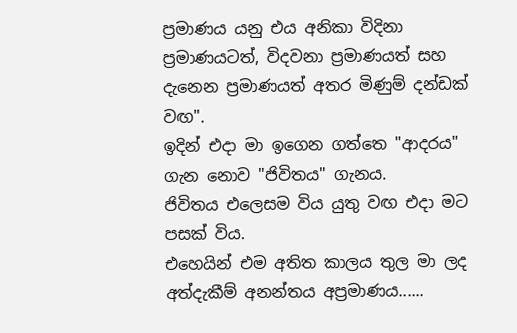ප්‍රමාණය යනු එය අනිකා විදිනා ප්‍රමාණයටත්, විදවනා ප්‍රමාණයත් සහ දැනෙන ප්‍රමාණයත් අතර මිණුම් දන්ඩක් වඟ".
ඉදින් එදා මා ඉගෙන ගත්තෙ "ආදරය" ගැන නොව "ජිවිතය" ගැනය.
ජිවිතය එලෙසම විය යුතු වඟ එදා මට පසක් විය.
එහෙයින් එම අතිත කාලය තුල මා ලද අත්දැකීම් අනන්තය අප්‍රමාණය......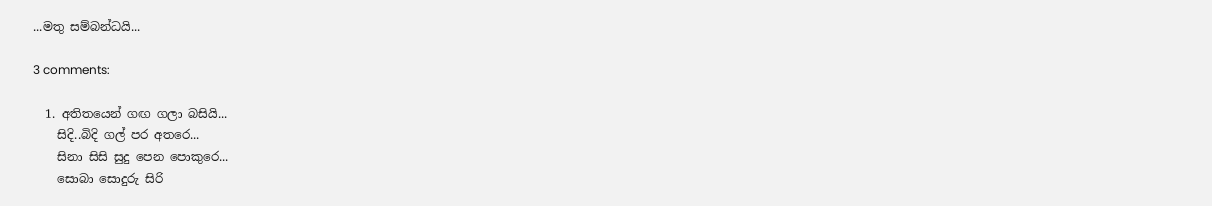...මතු සම්බන්ධයි...

3 comments:

  1. අතිතයෙන් ගඟ ගලා බසියි...
    සිදි..බිදි ගල් පර අතරෙ...
    සිනා සිසි සුදු පෙන පොකුරෙ...
    සොබා සොදුරු සිරි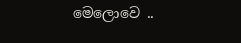මෙලොවෙ ..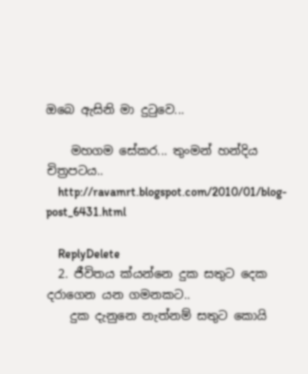ඔබෙ ඇසිනි මා දුටුවෙ...

    මහගම සේකර... තුංමන් හන්දිය චිත්‍රපටය..
    http://ravamrt.blogspot.com/2010/01/blog-post_6431.html

    ReplyDelete
  2. ජීවිතය ක්යන්නෙ දුක සතුට දෙක දරාගෙන යන ගමනකට..
    දුක දැනුනෙ නැත්නම් සතුට කොයි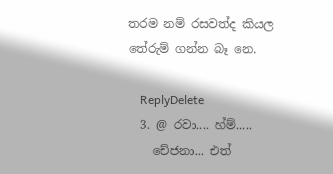තරම නම් රසවත්ද කියල තේරුම් ගන්න බෑ නෙ.

    ReplyDelete
  3. @ රවා.... හ්ම්.....
    චේජනා... එත්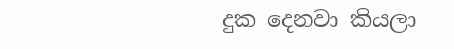දුක දෙනවා කියලා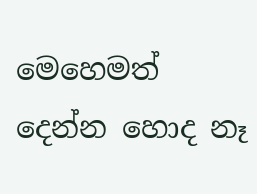මෙහෙමත් දෙන්න හොද නෑ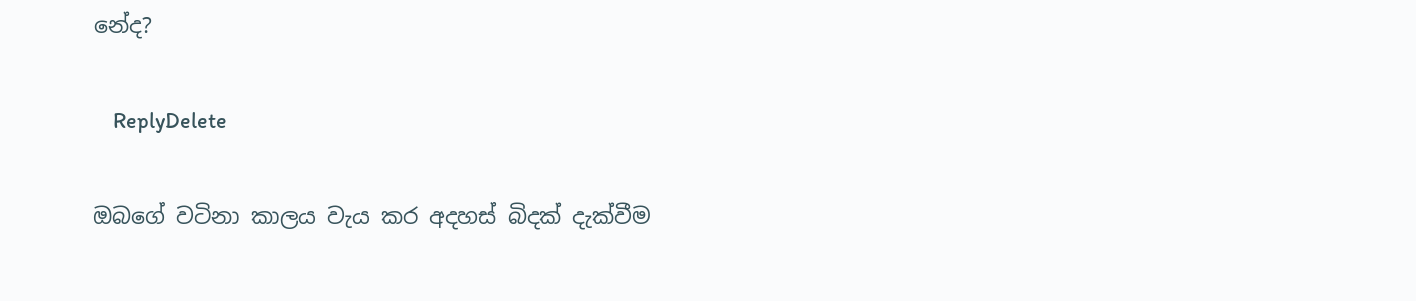නේද?

    ReplyDelete

ඔබගේ වටිනා කාලය වැය කර අදහස් බිදක් දැක්වීම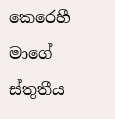කෙරෙහී මාගේ ස්තුතීය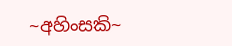~අහිංසකි~